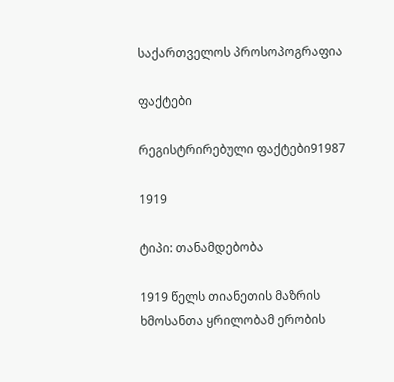საქართველოს პროსოპოგრაფია

ფაქტები

რეგისტრირებული ფაქტები91987

1919

ტიპი: თანამდებობა

1919 წელს თიანეთის მაზრის ხმოსანთა ყრილობამ ერობის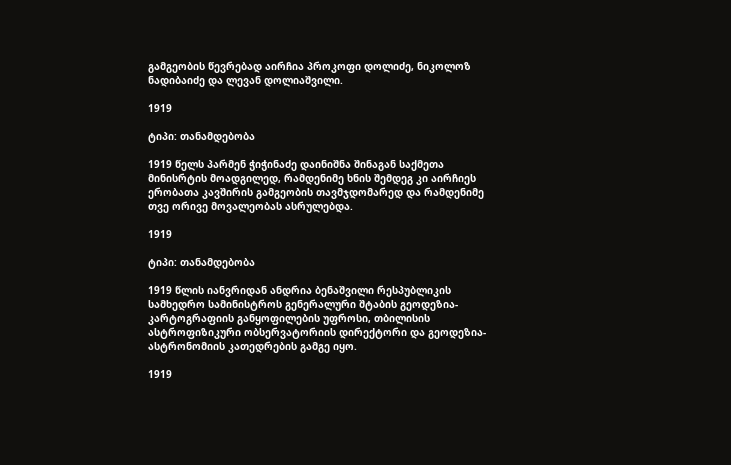გამგეობის წევრებად აირჩია პროკოფი დოლიძე, ნიკოლოზ ნადიბაიძე და ლევან დოლიაშვილი.

1919

ტიპი: თანამდებობა

1919 წელს პარმენ ჭიჭინაძე დაინიშნა შინაგან საქმეთა მინისრტის მოადგილედ, რამდენიმე ხნის შემდეგ კი აირჩიეს ერობათა კავშირის გამგეობის თავმჯდომარედ და რამდენიმე თვე ორივე მოვალეობას ასრულებდა.

1919

ტიპი: თანამდებობა

1919 წლის იანვრიდან ანდრია ბენაშვილი რესპუბლიკის სამხედრო სამინისტროს გენერალური შტაბის გეოდეზია-კარტოგრაფიის განყოფილების უფროსი, თბილისის ასტროფიზიკური ობსერვატორიის დირექტორი და გეოდეზია-ასტრონომიის კათედრების გამგე იყო.

1919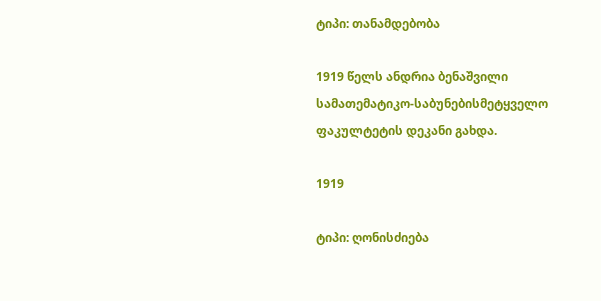ტიპი: თანამდებობა

1919 წელს ანდრია ბენაშვილი სამათემატიკო-საბუნებისმეტყველო ფაკულტეტის დეკანი გახდა.

1919

ტიპი: ღონისძიება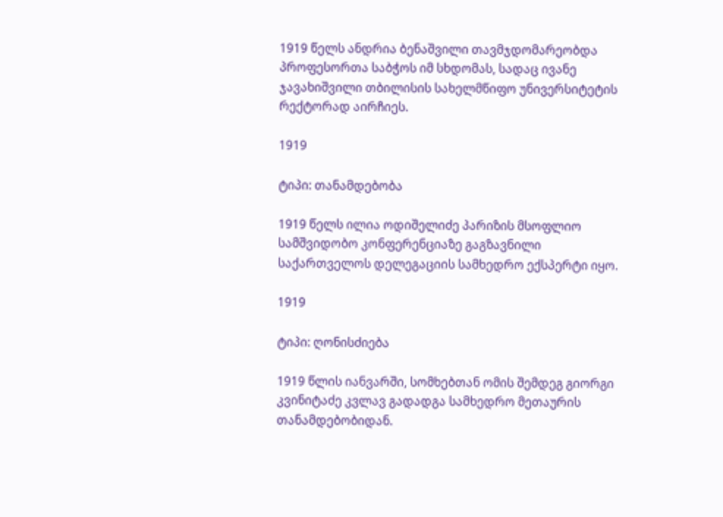1919 წელს ანდრია ბენაშვილი თავმჯდომარეობდა პროფესორთა საბჭოს იმ სხდომას, სადაც ივანე ჯავახიშვილი თბილისის სახელმწიფო უნივერსიტეტის რექტორად აირჩიეს.

1919

ტიპი: თანამდებობა

1919 წელს ილია ოდიშელიძე პარიზის მსოფლიო სამშვიდობო კონფერენციაზე გაგზავნილი საქართველოს დელეგაციის სამხედრო ექსპერტი იყო.

1919

ტიპი: ღონისძიება

1919 წლის იანვარში, სომხებთან ომის შემდეგ გიორგი კვინიტაძე კვლავ გადადგა სამხედრო მეთაურის თანამდებობიდან.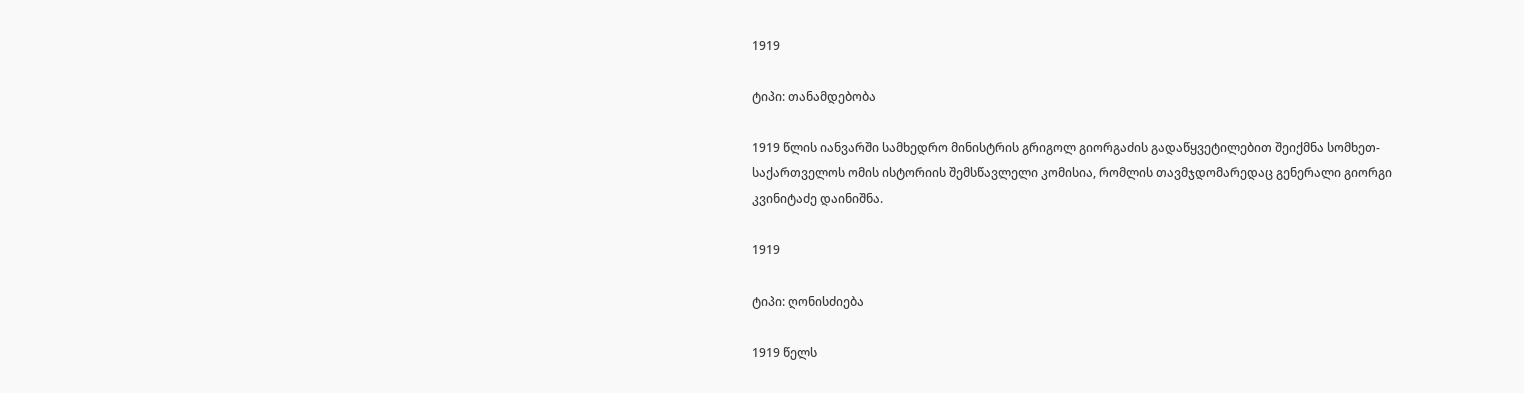1919

ტიპი: თანამდებობა

1919 წლის იანვარში სამხედრო მინისტრის გრიგოლ გიორგაძის გადაწყვეტილებით შეიქმნა სომხეთ-საქართველოს ომის ისტორიის შემსწავლელი კომისია, რომლის თავმჯდომარედაც გენერალი გიორგი კვინიტაძე დაინიშნა.

1919

ტიპი: ღონისძიება

1919 წელს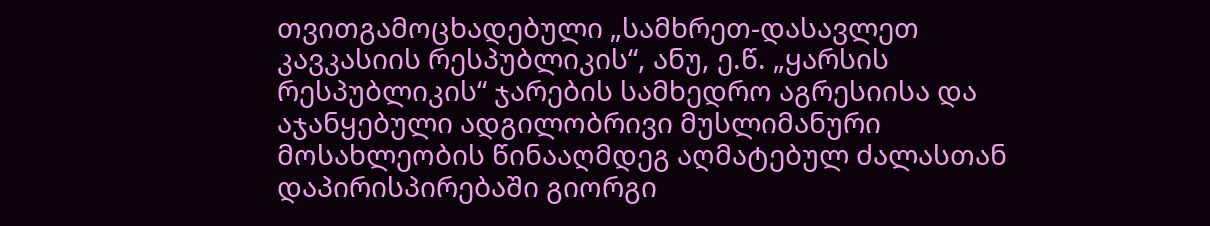თვითგამოცხადებული „სამხრეთ-დასავლეთ კავკასიის რესპუბლიკის“, ანუ, ე.წ. „ყარსის რესპუბლიკის“ ჯარების სამხედრო აგრესიისა და აჯანყებული ადგილობრივი მუსლიმანური მოსახლეობის წინააღმდეგ აღმატებულ ძალასთან დაპირისპირებაში გიორგი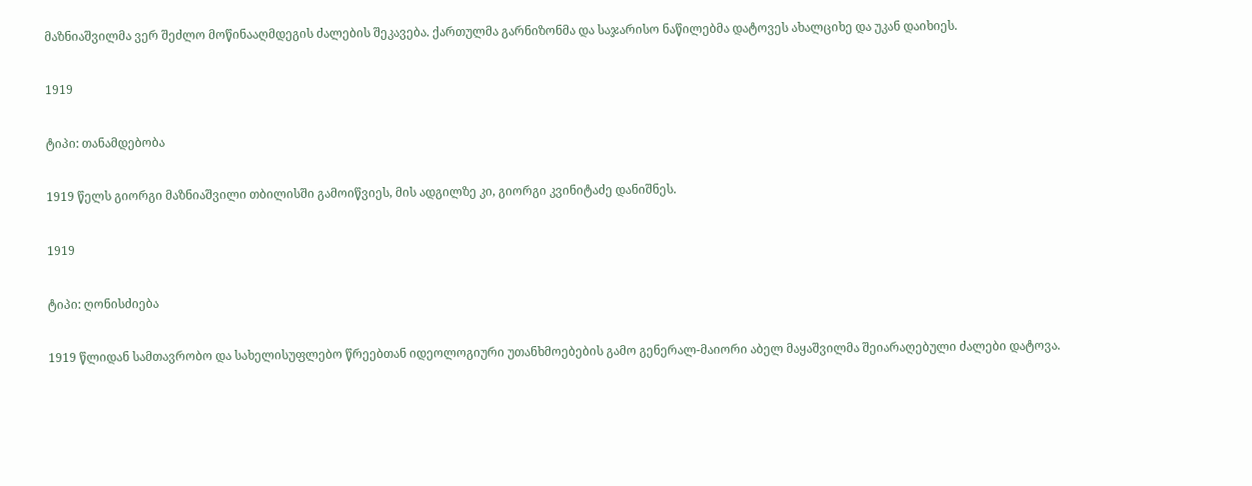მაზნიაშვილმა ვერ შეძლო მოწინააღმდეგის ძალების შეკავება. ქართულმა გარნიზონმა და საჯარისო ნაწილებმა დატოვეს ახალციხე და უკან დაიხიეს.

1919

ტიპი: თანამდებობა

1919 წელს გიორგი მაზნიაშვილი თბილისში გამოიწვიეს, მის ადგილზე კი, გიორგი კვინიტაძე დანიშნეს.

1919

ტიპი: ღონისძიება

1919 წლიდან სამთავრობო და სახელისუფლებო წრეებთან იდეოლოგიური უთანხმოებების გამო გენერალ-მაიორი აბელ მაყაშვილმა შეიარაღებული ძალები დატოვა.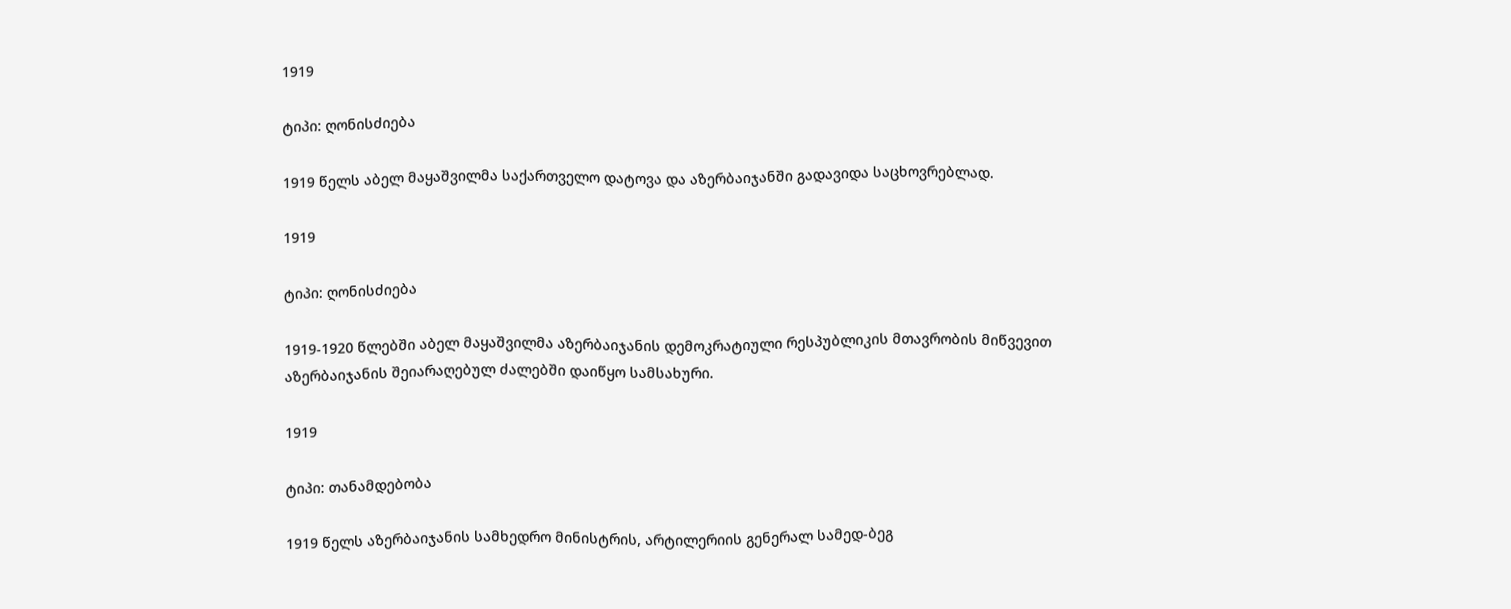1919

ტიპი: ღონისძიება

1919 წელს აბელ მაყაშვილმა საქართველო დატოვა და აზერბაიჯანში გადავიდა საცხოვრებლად.

1919

ტიპი: ღონისძიება

1919-1920 წლებში აბელ მაყაშვილმა აზერბაიჯანის დემოკრატიული რესპუბლიკის მთავრობის მიწვევით აზერბაიჯანის შეიარაღებულ ძალებში დაიწყო სამსახური.

1919

ტიპი: თანამდებობა

1919 წელს აზერბაიჯანის სამხედრო მინისტრის, არტილერიის გენერალ სამედ-ბეგ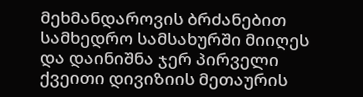მეხმანდაროვის ბრძანებით სამხედრო სამსახურში მიიღეს და დაინიშნა ჯერ პირველი ქვეითი დივიზიის მეთაურის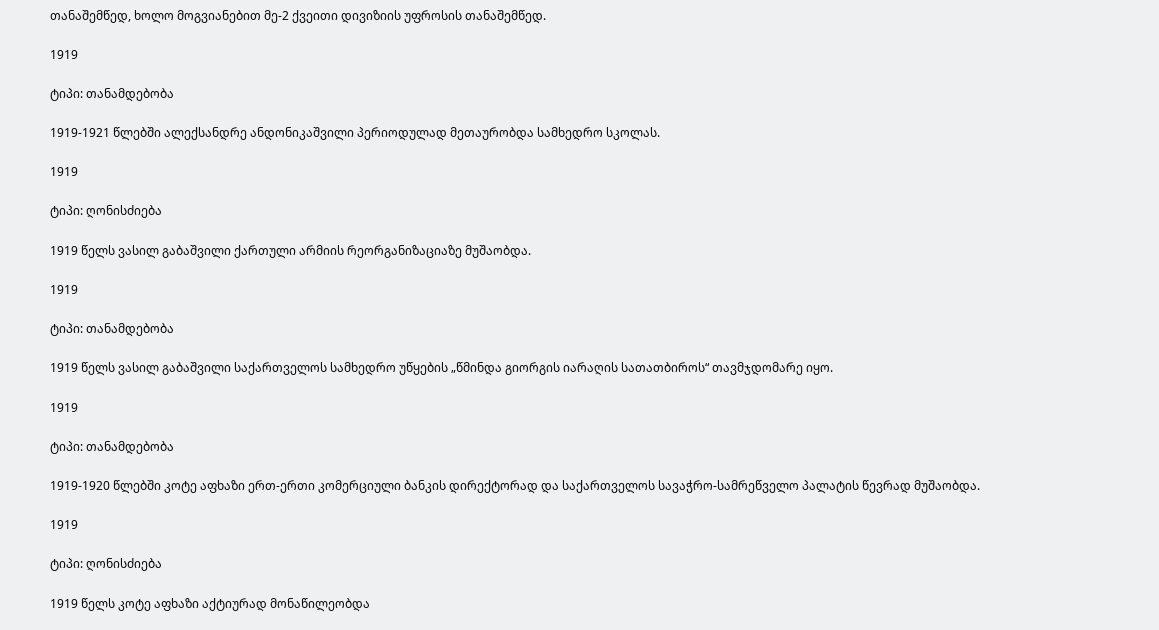თანაშემწედ, ხოლო მოგვიანებით მე-2 ქვეითი დივიზიის უფროსის თანაშემწედ.

1919

ტიპი: თანამდებობა

1919-1921 წლებში ალექსანდრე ანდონიკაშვილი პერიოდულად მეთაურობდა სამხედრო სკოლას.

1919

ტიპი: ღონისძიება

1919 წელს ვასილ გაბაშვილი ქართული არმიის რეორგანიზაციაზე მუშაობდა.

1919

ტიპი: თანამდებობა

1919 წელს ვასილ გაბაშვილი საქართველოს სამხედრო უწყების „წმინდა გიორგის იარაღის სათათბიროს“ თავმჯდომარე იყო.

1919

ტიპი: თანამდებობა

1919-1920 წლებში კოტე აფხაზი ერთ-ერთი კომერციული ბანკის დირექტორად და საქართველოს სავაჭრო-სამრეწველო პალატის წევრად მუშაობდა.

1919

ტიპი: ღონისძიება

1919 წელს კოტე აფხაზი აქტიურად მონაწილეობდა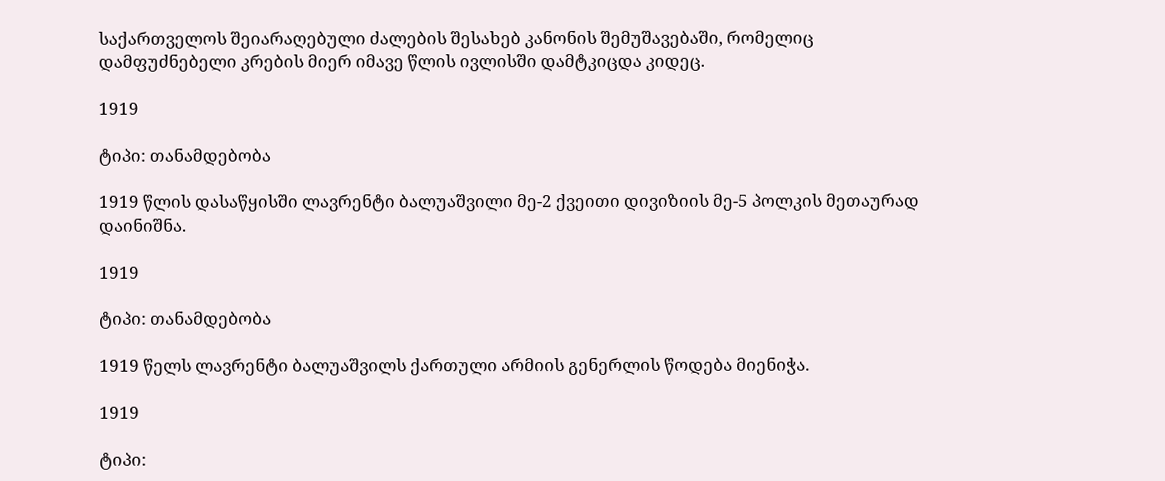საქართველოს შეიარაღებული ძალების შესახებ კანონის შემუშავებაში, რომელიც დამფუძნებელი კრების მიერ იმავე წლის ივლისში დამტკიცდა კიდეც.

1919

ტიპი: თანამდებობა

1919 წლის დასაწყისში ლავრენტი ბალუაშვილი მე-2 ქვეითი დივიზიის მე-5 პოლკის მეთაურად დაინიშნა.

1919

ტიპი: თანამდებობა

1919 წელს ლავრენტი ბალუაშვილს ქართული არმიის გენერლის წოდება მიენიჭა.

1919

ტიპი: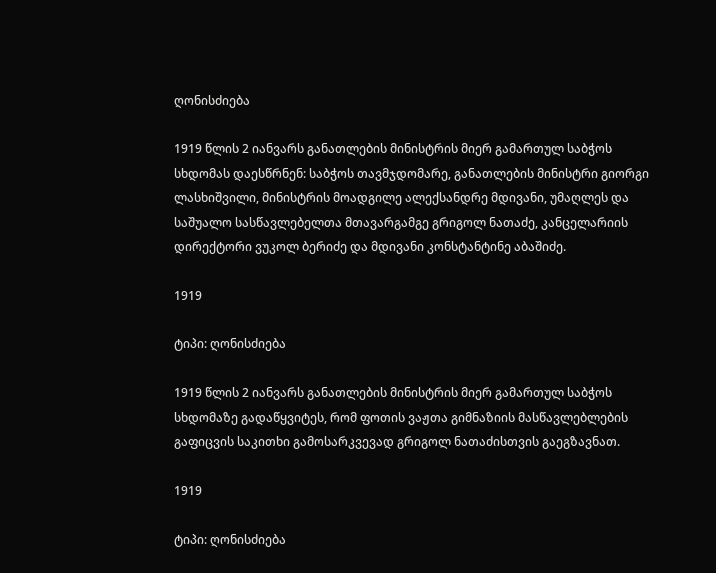ღონისძიება

1919 წლის 2 იანვარს განათლების მინისტრის მიერ გამართულ საბჭოს სხდომას დაესწრნენ: საბჭოს თავმჯდომარე, განათლების მინისტრი გიორგი ლასხიშვილი, მინისტრის მოადგილე ალექსანდრე მდივანი, უმაღლეს და საშუალო სასწავლებელთა მთავარგამგე გრიგოლ ნათაძე, კანცელარიის დირექტორი ვუკოლ ბერიძე და მდივანი კონსტანტინე აბაშიძე.

1919

ტიპი: ღონისძიება

1919 წლის 2 იანვარს განათლების მინისტრის მიერ გამართულ საბჭოს სხდომაზე გადაწყვიტეს, რომ ფოთის ვაჟთა გიმნაზიის მასწავლებლების გაფიცვის საკითხი გამოსარკვევად გრიგოლ ნათაძისთვის გაეგზავნათ.

1919

ტიპი: ღონისძიება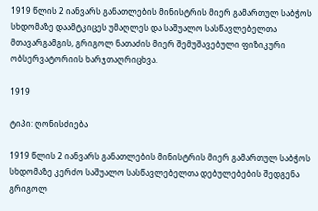1919 წლის 2 იანვარს განათლების მინისტრის მიერ გამართულ საბჭოს სხდომაზე დაამტკიცეს უმაღლეს და საშუალო სასწავლებელთა მთავარგამგის, გრიგოლ ნათაძის მიერ შემუშავებული ფიზიკური ობსერვატორიის ხარჯთაღრიცხვა.

1919

ტიპი: ღონისძიება

1919 წლის 2 იანვარს განათლების მინისტრის მიერ გამართულ საბჭოს სხდომაზე კერძო საშუალო სასწავლებელთა დებულებების შედგენა გრიგოლ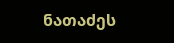ნათაძეს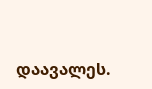დაავალეს.